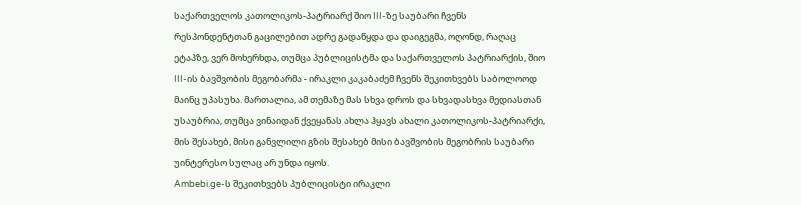საქართველოს კათოლიკოს-პატრიარქ შიო III-ზე საუბარი ჩვენს რესპონდენტთან გაცილებით ადრე გადაწყდა და დაიგეგმა, ოღონდ, რაღაც ეტაპზე, ვერ მოხერხდა, თუმცა პუბლიცისტმა და საქართველოს პატრიარქის, შიო III-ის ბავშვობის მეგობარმა - ირაკლი კაკაბაძემ ჩვენს შეკითხვებს საბოლოოდ მაინც უპასუხა. მართალია, ამ თემაზე მას სხვა დროს და სხვადასხვა მედიასთან უსაუბრია, თუმცა ვინაიდან ქვეყანას ახლა ჰყავს ახალი კათოლიკოს-პატრიარქი, მის შესახებ, მისი განვლილი გზის შესახებ მისი ბავშვობის მეგობრის საუბარი უინტერესო სულაც არ უნდა იყოს.
Ambebi.ge-ს შეკითხვებს პუბლიცისტი ირაკლი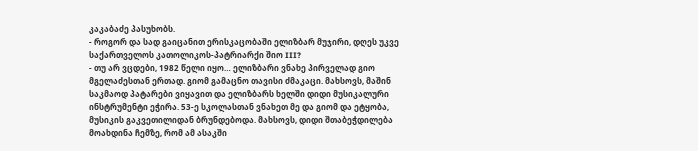კაკაბაძე პასუხობს.
- როგორ და სად გაიცანით ერისკაცობაში ელიზბარ მუჯირი, დღეს უკვე საქართველოს კათოლიკოს-პატრიარქი შიო III?
- თუ არ ვცდები, 1982 წელი იყო… ელიზბარი ვნახე პირველად გიო მგელაძესთან ერთად. გიომ გამაცნო თავისი ძმაკაცი. მახსოვს, მაშინ საკმაოდ პატარები ვიყავით და ელიზბარს ხელში დიდი მუსიკალური ინსტრუმენტი ეჭირა. 53-ე სკოლასთან ვნახეთ მე და გიომ და ეტყობა, მუსიკის გაკვეთილიდან ბრუნდებოდა. მახსოვს, დიდი შთაბეჭდილება მოახდინა ჩემზე, რომ ამ ასაკში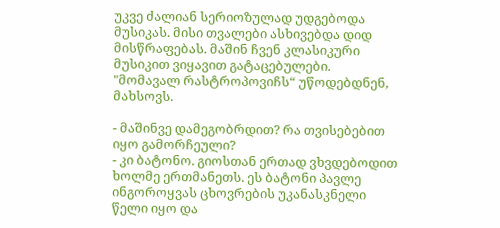უკვე ძალიან სერიოზულად უდგებოდა მუსიკას. მისი თვალები ასხივებდა დიდ მისწრაფებას. მაშინ ჩვენ კლასიკური მუსიკით ვიყავით გატაცებულები. "მომავალ რასტროპოვიჩს“ უწოდებდნენ, მახსოვს.

- მაშინვე დამეგობრდით? რა თვისებებით იყო გამორჩეული?
- კი ბატონო. გიოსთან ერთად ვხვდებოდით ხოლმე ერთმანეთს. ეს ბატონი პავლე ინგოროყვას ცხოვრების უკანასკნელი წელი იყო და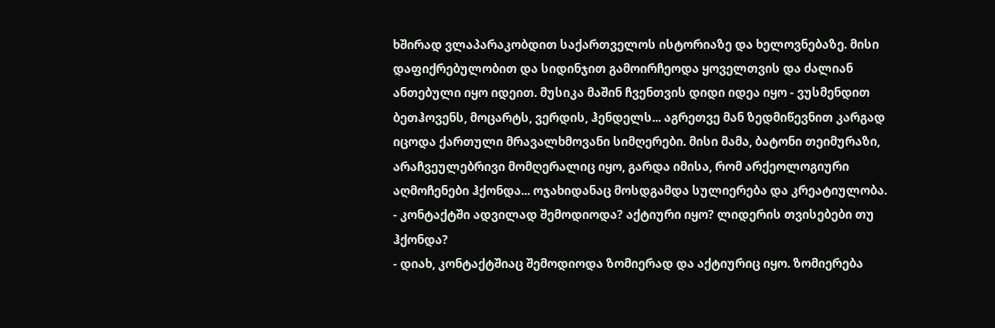ხშირად ვლაპარაკობდით საქართველოს ისტორიაზე და ხელოვნებაზე. მისი დაფიქრებულობით და სიდინჯით გამოირჩეოდა ყოველთვის და ძალიან ანთებული იყო იდეით. მუსიკა მაშინ ჩვენთვის დიდი იდეა იყო - ვუსმენდით ბეთჰოვენს, მოცარტს, ვერდის, ჰენდელს... აგრეთვე მან ზედმიწევნით კარგად იცოდა ქართული მრავალხმოვანი სიმღერები. მისი მამა, ბატონი თეიმურაზი, არაჩვეულებრივი მომღერალიც იყო, გარდა იმისა, რომ არქეოლოგიური აღმოჩენები ჰქონდა... ოჯახიდანაც მოსდგამდა სულიერება და კრეატიულობა.
- კონტაქტში ადვილად შემოდიოდა? აქტიური იყო? ლიდერის თვისებები თუ ჰქონდა?
- დიახ, კონტაქტშიაც შემოდიოდა ზომიერად და აქტიურიც იყო. ზომიერება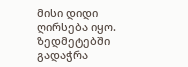მისი დიდი ღირსება იყო. ზედმეტებში გადაჭრა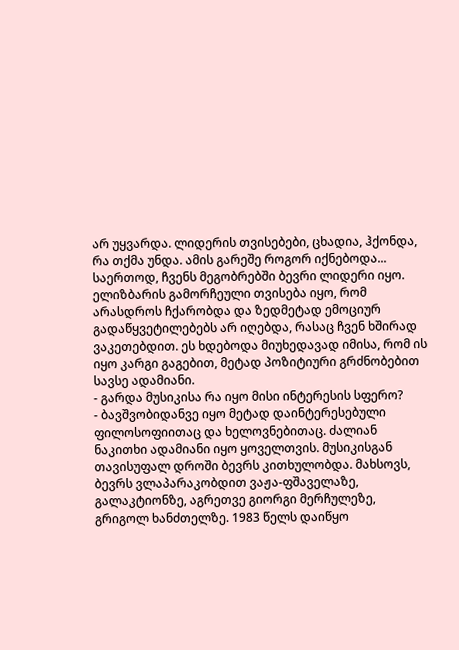არ უყვარდა. ლიდერის თვისებები, ცხადია, ჰქონდა, რა თქმა უნდა. ამის გარეშე როგორ იქნებოდა... საერთოდ, ჩვენს მეგობრებში ბევრი ლიდერი იყო. ელიზბარის გამორჩეული თვისება იყო, რომ არასდროს ჩქარობდა და ზედმეტად ემოციურ გადაწყვეტილებებს არ იღებდა, რასაც ჩვენ ხშირად ვაკეთებდით. ეს ხდებოდა მიუხედავად იმისა, რომ ის იყო კარგი გაგებით, მეტად პოზიტიური გრძნობებით სავსე ადამიანი.
- გარდა მუსიკისა რა იყო მისი ინტერესის სფერო?
- ბავშვობიდანვე იყო მეტად დაინტერესებული ფილოსოფიითაც და ხელოვნებითაც. ძალიან ნაკითხი ადამიანი იყო ყოველთვის. მუსიკისგან თავისუფალ დროში ბევრს კითხულობდა. მახსოვს, ბევრს ვლაპარაკობდით ვაჟა-ფშაველაზე, გალაკტიონზე, აგრეთვე გიორგი მერჩულეზე, გრიგოლ ხანძთელზე. 1983 წელს დაიწყო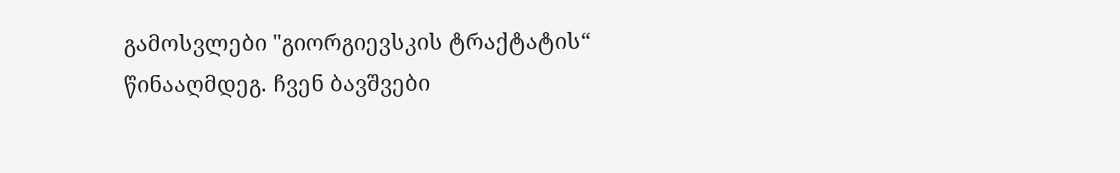გამოსვლები "გიორგიევსკის ტრაქტატის“ წინააღმდეგ. ჩვენ ბავშვები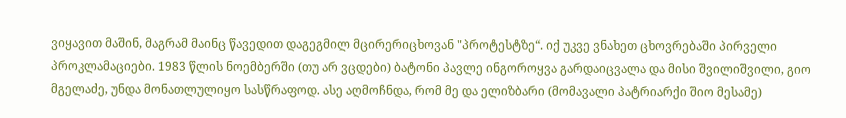ვიყავით მაშინ, მაგრამ მაინც წავედით დაგეგმილ მცირერიცხოვან "პროტესტზე“. იქ უკვე ვნახეთ ცხოვრებაში პირველი პროკლამაციები. 1983 წლის ნოემბერში (თუ არ ვცდები) ბატონი პავლე ინგოროყვა გარდაიცვალა და მისი შვილიშვილი, გიო მგელაძე, უნდა მონათლულიყო სასწრაფოდ. ასე აღმოჩნდა, რომ მე და ელიზბარი (მომავალი პატრიარქი შიო მესამე)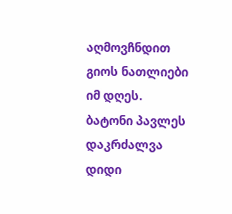აღმოვჩნდით გიოს ნათლიები იმ დღეს. ბატონი პავლეს დაკრძალვა დიდი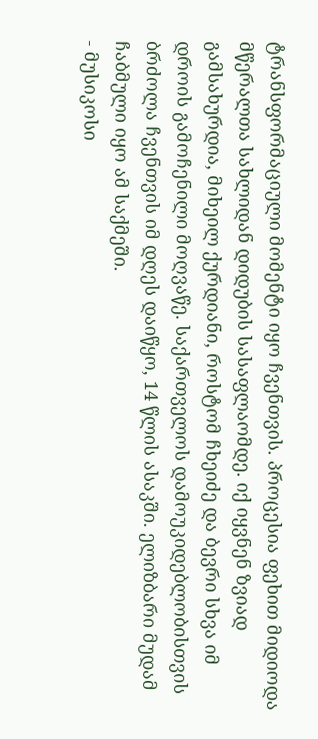ტრანსფორმაციული მომენტი იყო ჩვენთვის. პროცესია ფეხით მიდიოდა მწერალთა სახლიდან დიდუბის სასაფლაომდე. იქ იყვნენ ზვიად გამსახურდია, მიხეილ ქურდიანი, როსტომ ჩხეიძე და ბევრი სხვა იმ დროის გამოჩენილი მოღვაწე. საქართველოს დამოუკიდებლობისთვის ბრძოლა ჩვენთვის იმ დღეს დაიწყო, 14 წლის ასაკში. ელიზბარი მუდამ ჩაბმული იყო ამ საქმეში.
- მუსიკოსი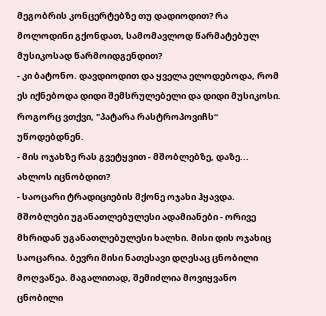მეგობრის კონცერტებზე თუ დადიოდით? რა მოლოდინი გქონდათ, სამომავლოდ წარმატებულ მუსიკოსად წარმოიდგენდით?
- კი ბატონო. დავდიოდით და ყველა ელოდებოდა, რომ ეს იქნებოდა დიდი შემსრულებელი და დიდი მუსიკოსი. როგორც ვთქვი, "პატარა რასტროპოვიჩს“ უწოდებდნენ.
- მის ოჯახზე რას გვეტყვით - მშობლებზე, დაზე... ახლოს იცნობდით?
- საოცარი ტრადიციების მქონე ოჯახი ჰყავდა. მშობლები უგანათლებულესი ადამიანები - ორივე მხრიდან უგანათლებულესი ხალხი. მისი დის ოჯახიც საოცარია. ბევრი მისი ნათესავი დღესაც ცნობილი მოღვაწეა. მაგალითად, შემიძლია მოვიყვანო ცნობილი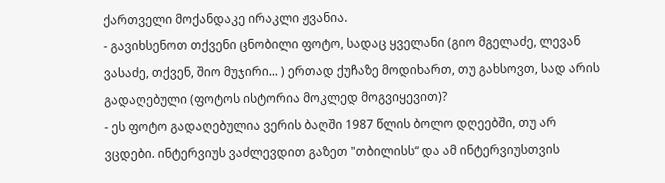ქართველი მოქანდაკე ირაკლი ჟვანია.
- გავიხსენოთ თქვენი ცნობილი ფოტო, სადაც ყველანი (გიო მგელაძე, ლევან ვასაძე, თქვენ, შიო მუჯირი... ) ერთად ქუჩაზე მოდიხართ, თუ გახსოვთ, სად არის გადაღებული (ფოტოს ისტორია მოკლედ მოგვიყევით)?
- ეს ფოტო გადაღებულია ვერის ბაღში 1987 წლის ბოლო დღეებში, თუ არ ვცდები. ინტერვიუს ვაძლევდით გაზეთ "თბილისს“ და ამ ინტერვიუსთვის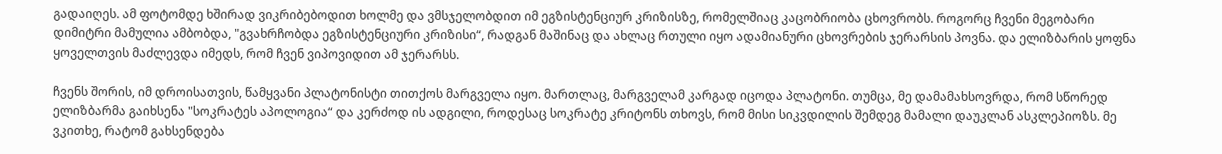გადაიღეს. ამ ფოტომდე ხშირად ვიკრიბებოდით ხოლმე და ვმსჯელობდით იმ ეგზისტენციურ კრიზისზე, რომელშიაც კაცობრიობა ცხოვრობს. როგორც ჩვენი მეგობარი დიმიტრი მამულია ამბობდა, "გვახრჩობდა ეგზისტენციური კრიზისი“, რადგან მაშინაც და ახლაც რთული იყო ადამიანური ცხოვრების ჯერარსის პოვნა. და ელიზბარის ყოფნა ყოველთვის მაძლევდა იმედს, რომ ჩვენ ვიპოვიდით ამ ჯერარსს.

ჩვენს შორის, იმ დროისათვის, წამყვანი პლატონისტი თითქოს მარგველა იყო. მართლაც, მარგველამ კარგად იცოდა პლატონი. თუმცა, მე დამამახსოვრდა, რომ სწორედ ელიზბარმა გაიხსენა "სოკრატეს აპოლოგია“ და კერძოდ ის ადგილი, როდესაც სოკრატე კრიტონს თხოვს, რომ მისი სიკვდილის შემდეგ მამალი დაუკლან ასკლეპიოზს. მე ვკითხე, რატომ გახსენდება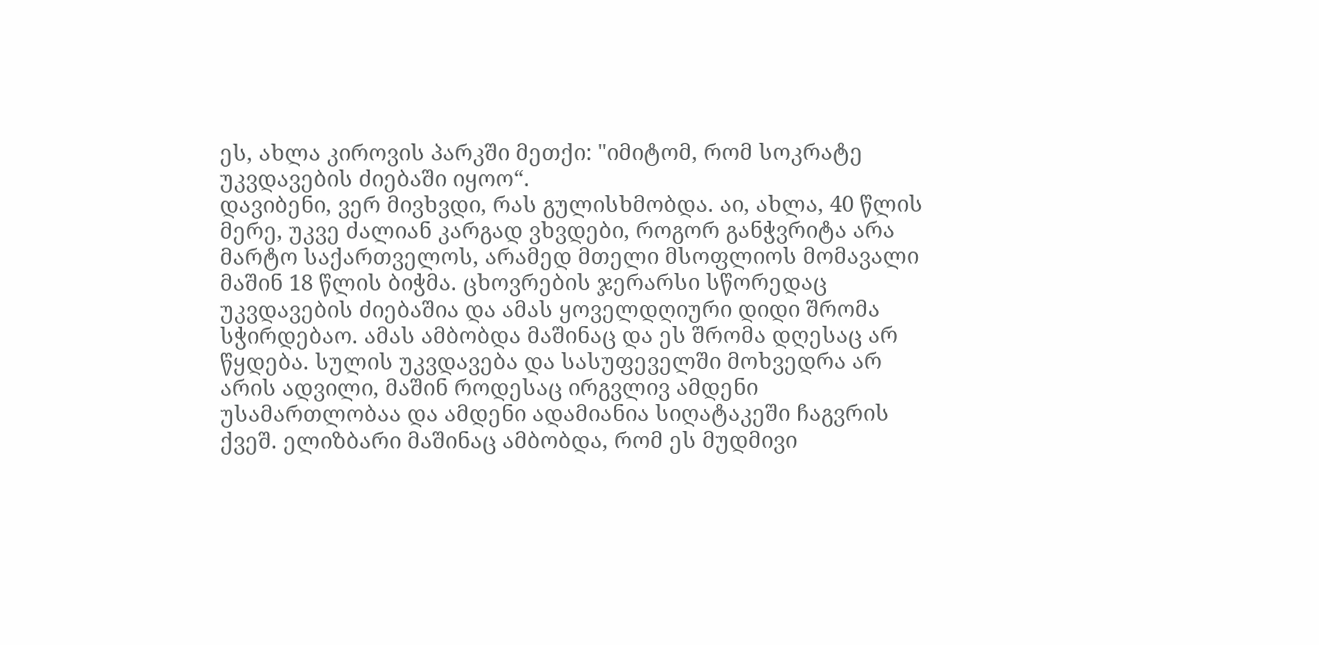ეს, ახლა კიროვის პარკში მეთქი: "იმიტომ, რომ სოკრატე უკვდავების ძიებაში იყოო“.
დავიბენი, ვერ მივხვდი, რას გულისხმობდა. აი, ახლა, 40 წლის მერე, უკვე ძალიან კარგად ვხვდები, როგორ განჭვრიტა არა მარტო საქართველოს, არამედ მთელი მსოფლიოს მომავალი მაშინ 18 წლის ბიჭმა. ცხოვრების ჯერარსი სწორედაც უკვდავების ძიებაშია და ამას ყოველდღიური დიდი შრომა სჭირდებაო. ამას ამბობდა მაშინაც და ეს შრომა დღესაც არ წყდება. სულის უკვდავება და სასუფეველში მოხვედრა არ არის ადვილი, მაშინ როდესაც ირგვლივ ამდენი უსამართლობაა და ამდენი ადამიანია სიღატაკეში ჩაგვრის ქვეშ. ელიზბარი მაშინაც ამბობდა, რომ ეს მუდმივი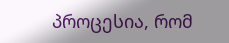პროცესია, რომ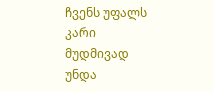ჩვენს უფალს კარი მუდმივად უნდა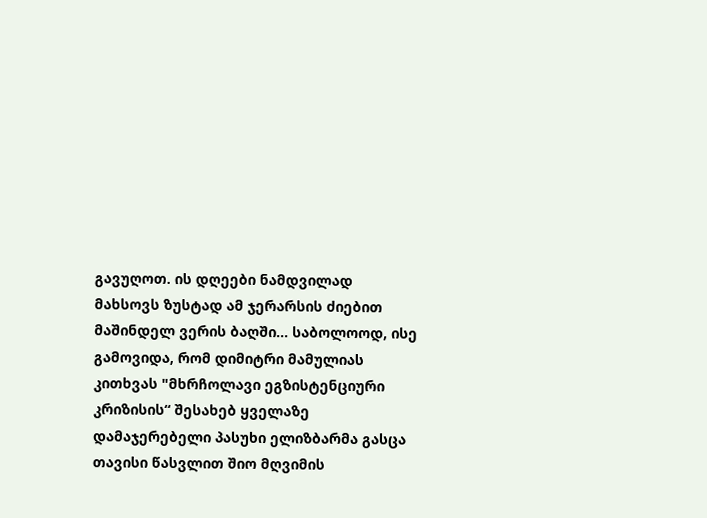გავუღოთ. ის დღეები ნამდვილად მახსოვს ზუსტად ამ ჯერარსის ძიებით მაშინდელ ვერის ბაღში... საბოლოოდ, ისე გამოვიდა, რომ დიმიტრი მამულიას კითხვას "მხრჩოლავი ეგზისტენციური კრიზისის“ შესახებ ყველაზე დამაჯერებელი პასუხი ელიზბარმა გასცა თავისი წასვლით შიო მღვიმის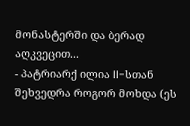მონასტერში და ბერად აღკვეცით...
- პატრიარქ ილია II-სთან შეხვედრა როგორ მოხდა (ეს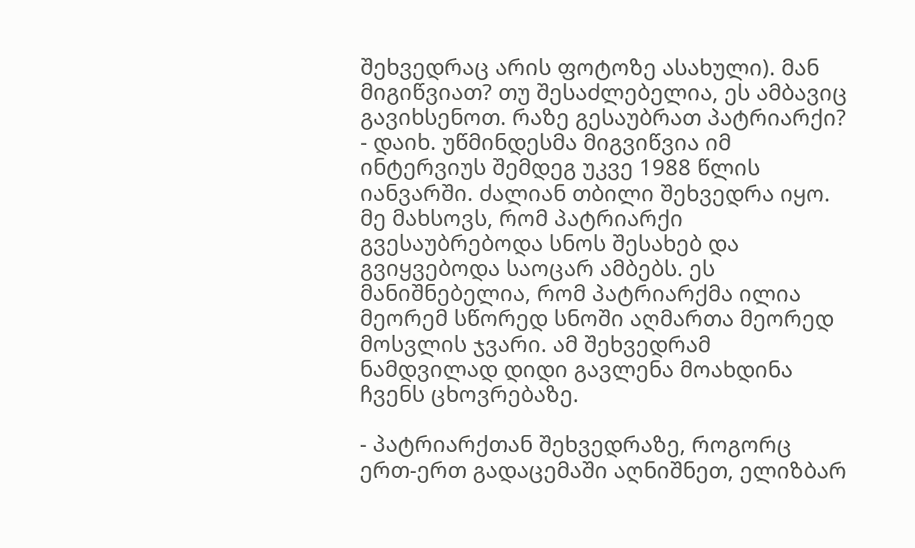შეხვედრაც არის ფოტოზე ასახული). მან მიგიწვიათ? თუ შესაძლებელია, ეს ამბავიც გავიხსენოთ. რაზე გესაუბრათ პატრიარქი?
- დაიხ. უწმინდესმა მიგვიწვია იმ ინტერვიუს შემდეგ უკვე 1988 წლის იანვარში. ძალიან თბილი შეხვედრა იყო. მე მახსოვს, რომ პატრიარქი გვესაუბრებოდა სნოს შესახებ და გვიყვებოდა საოცარ ამბებს. ეს მანიშნებელია, რომ პატრიარქმა ილია მეორემ სწორედ სნოში აღმართა მეორედ მოსვლის ჯვარი. ამ შეხვედრამ ნამდვილად დიდი გავლენა მოახდინა ჩვენს ცხოვრებაზე.

- პატრიარქთან შეხვედრაზე, როგორც ერთ-ერთ გადაცემაში აღნიშნეთ, ელიზბარ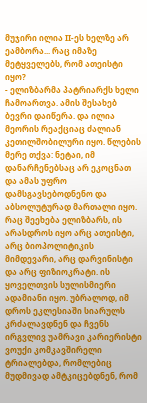მუჯირი ილია II-ეს ხელზე არ ეამბორა... რაც იმაზე მეტყველებს, რომ ათეისტი იყო?
- ელიზბარმა პატრიარქს ხელი ჩამოართვა. ამის შესახებ ბევრი დაიწერა. და ილია მეორის რეაქციაც ძალიან კეთილშობილური იყო. წლების მერე თქვა: ნეტაი, იმ დანარჩენებსაც არ ეკოცნათ და ამას უფრო დამსგავსებოდნენო და აბსოლუტურად მართალი იყო. რაც შეეხება ელიზბარს, ის არასდროს იყო არც ათეისტი, არც ბიოპოლიტიკის მიმდევარი, არც დარვინისტი და არც ფიზიოკრატი. ის ყოველთვის სულისმიერი ადამიანი იყო. უბრალოდ, იმ დროს ეკლესიაში სიარულს კრძალავდნენ და ჩვენს ირგვლივ უამრავი კარიერისტი ვოუქი კომკავშირელი ტრიალებდა, რომლებიც მუდმივად ამტკიცებდნენ, რომ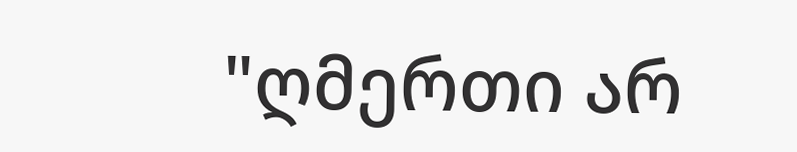"ღმერთი არ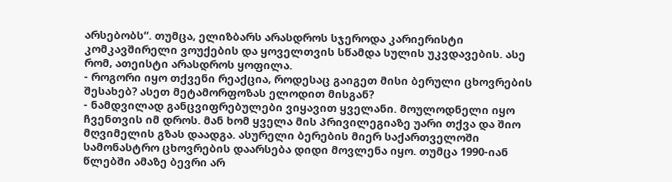არსებობს“. თუმცა, ელიზბარს არასდროს სჯეროდა კარიერისტი კომკავშირელი ვოუქების და ყოველთვის სწამდა სულის უკვდავების. ასე რომ, ათეისტი არასდროს ყოფილა.
- როგორი იყო თქვენი რეაქცია, როდესაც გაიგეთ მისი ბერული ცხოვრების შესახებ? ასეთ მეტამორფოზას ელოდით მისგან?
- ნამდვილად განცვიფრებულები ვიყავით ყველანი. მოულოდნელი იყო ჩვენთვის იმ დროს. მან ხომ ყველა მის პრივილეგიაზე უარი თქვა და შიო მღვიმელის გზას დაადგა. ასურელი ბერების მიერ საქართველოში სამონასტრო ცხოვრების დაარსება დიდი მოვლენა იყო. თუმცა 1990-იან წლებში ამაზე ბევრი არ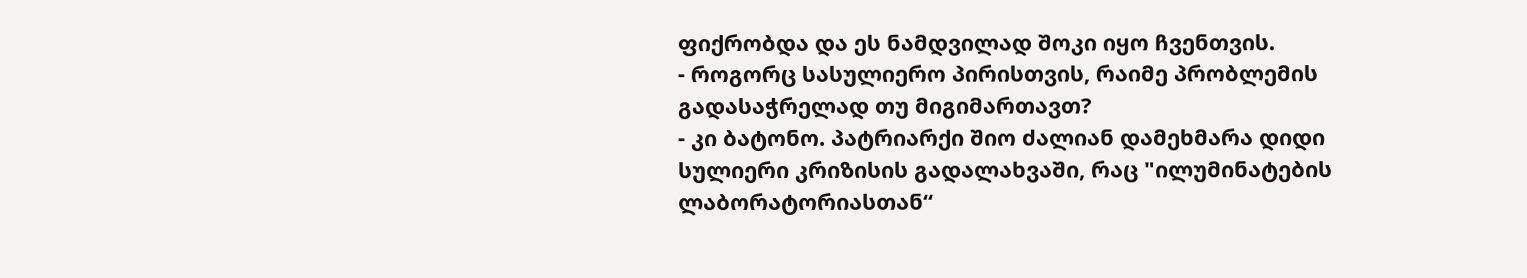ფიქრობდა და ეს ნამდვილად შოკი იყო ჩვენთვის.
- როგორც სასულიერო პირისთვის, რაიმე პრობლემის გადასაჭრელად თუ მიგიმართავთ?
- კი ბატონო. პატრიარქი შიო ძალიან დამეხმარა დიდი სულიერი კრიზისის გადალახვაში, რაც "ილუმინატების ლაბორატორიასთან“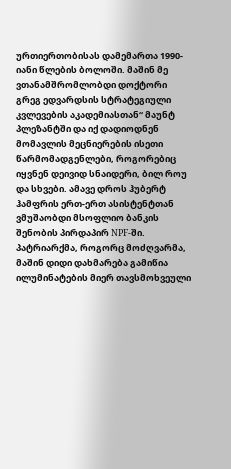ურთიერთობისას დამემართა 1990-იანი წლების ბოლოში. მაშინ მე ვთანამშრომლობდი დოქტორი გრეგ ედვარდსის სტრატეგიული კვლევების აკადემიასთან“ მაუნტ პლეზანტში და იქ დადიოდნენ მომავლის მეცნიერების ისეთი წარმომადგენლები, როგორებიც იყვნენ დეივიდ სნაიდერი, ბილ როუ და სხვები. ამავე დროს ჰუბერტ ჰამფრის ერთ-ერთ ასისტენტთან ვმუშაობდი მსოფლიო ბანკის შენობის პირდაპირ NPF-ში.
პატრიარქმა, როგორც მოძღვარმა, მაშინ დიდი დახმარება გამიწია ილუმინატების მიერ თავსმოხვეული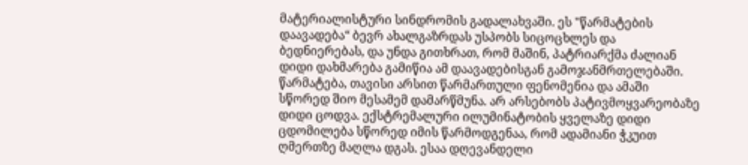მატერიალისტური სინდრომის გადალახვაში. ეს "წარმატების დაავადება“ ბევრ ახალგაზრდას უსპობს სიცოცხლეს და ბედნიერებას, და უნდა გითხრათ, რომ მაშინ, პატრიარქმა ძალიან დიდი დახმარება გამიწია ამ დაავადებისგან გამოჯანმრთელებაში. წარმატება, თავისი არსით წარმართული ფენომენია და ამაში სწორედ შიო მესამემ დამარწმუნა. არ არსებობს პატივმოყვარეობაზე დიდი ცოდვა. ექსტრემალური ილუმინატობის ყველაზე დიდი ცდომილება სწორედ იმის წარმოდგენაა, რომ ადამიანი ჭკუით ღმერთზე მაღლა დგას. ესაა დღევანდელი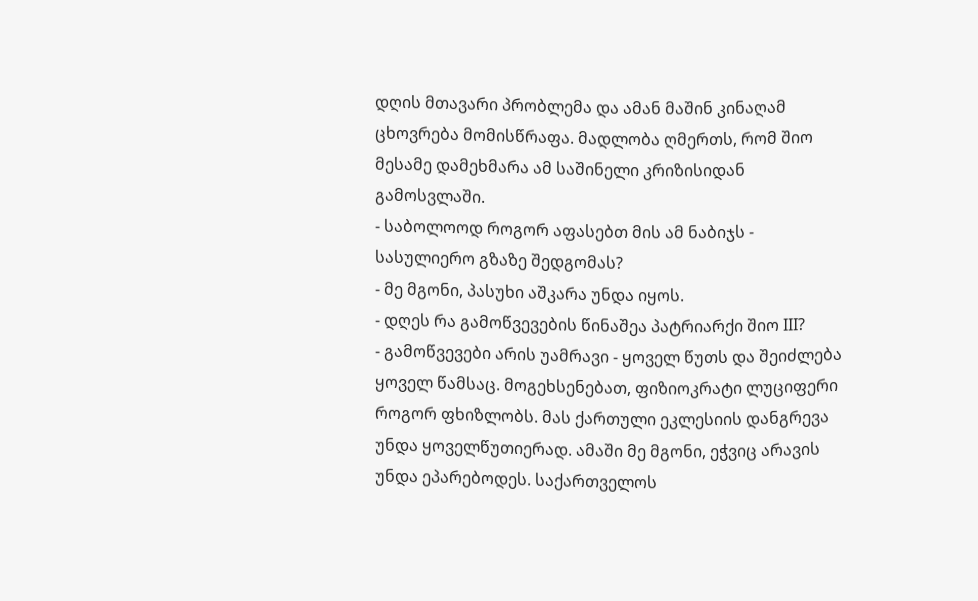დღის მთავარი პრობლემა და ამან მაშინ კინაღამ ცხოვრება მომისწრაფა. მადლობა ღმერთს, რომ შიო მესამე დამეხმარა ამ საშინელი კრიზისიდან გამოსვლაში.
- საბოლოოდ როგორ აფასებთ მის ამ ნაბიჯს - სასულიერო გზაზე შედგომას?
- მე მგონი, პასუხი აშკარა უნდა იყოს.
- დღეს რა გამოწვევების წინაშეა პატრიარქი შიო III?
- გამოწვევები არის უამრავი - ყოველ წუთს და შეიძლება ყოველ წამსაც. მოგეხსენებათ, ფიზიოკრატი ლუციფერი როგორ ფხიზლობს. მას ქართული ეკლესიის დანგრევა უნდა ყოველწუთიერად. ამაში მე მგონი, ეჭვიც არავის უნდა ეპარებოდეს. საქართველოს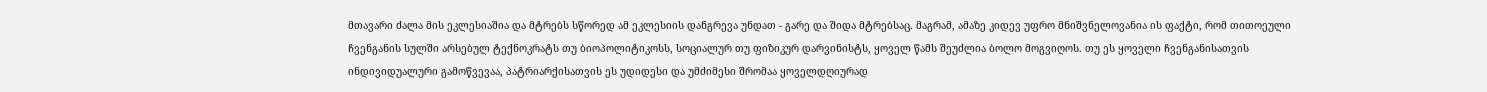მთავარი ძალა მის ეკლესიაშია და მტრებს სწორედ ამ ეკლესიის დანგრევა უნდათ - გარე და შიდა მტრებსაც. მაგრამ, ამაზე კიდევ უფრო მნიშვნელოვანია ის ფაქტი, რომ თითოეული ჩვენგანის სულში არსებულ ტექნოკრატს თუ ბიოპოლიტიკოსს, სოციალურ თუ ფიზიკურ დარვინისტს, ყოველ წამს შეუძლია ბოლო მოგვიღოს. თუ ეს ყოველი ჩვენგანისათვის ინდივიდუალური გამოწვევაა, პატრიარქისათვის ეს უდიდესი და უმძიმესი შრომაა ყოველდღიურად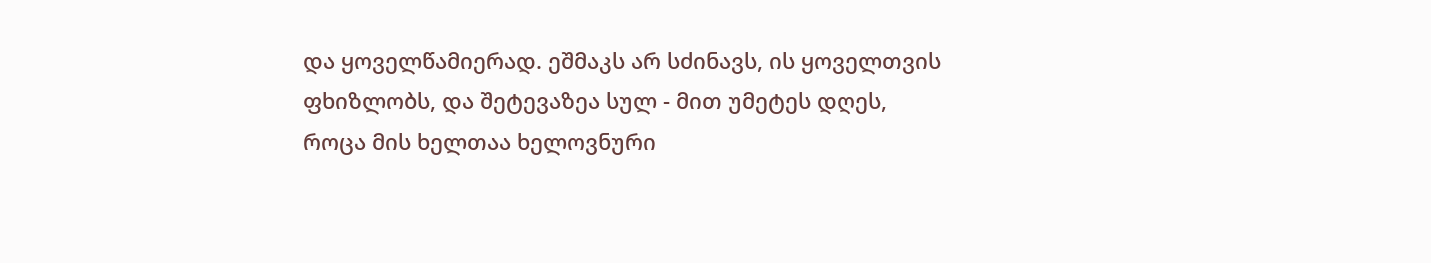და ყოველწამიერად. ეშმაკს არ სძინავს, ის ყოველთვის ფხიზლობს, და შეტევაზეა სულ - მით უმეტეს დღეს, როცა მის ხელთაა ხელოვნური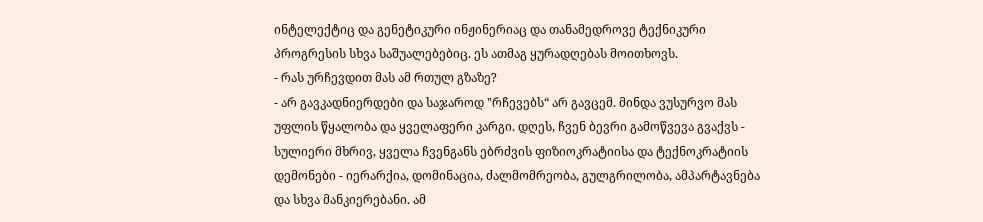ინტელექტიც და გენეტიკური ინჟინერიაც და თანამედროვე ტექნიკური პროგრესის სხვა საშუალებებიც. ეს ათმაგ ყურადღებას მოითხოვს.
- რას ურჩევდით მას ამ რთულ გზაზე?
- არ გავკადნიერდები და საჯაროდ "რჩევებს“ არ გავცემ. მინდა ვუსურვო მას უფლის წყალობა და ყველაფერი კარგი. დღეს, ჩვენ ბევრი გამოწვევა გვაქვს - სულიერი მხრივ, ყველა ჩვენგანს ებრძვის ფიზიოკრატიისა და ტექნოკრატიის დემონები - იერარქია, დომინაცია, ძალმომრეობა, გულგრილობა, ამპარტავნება და სხვა მანკიერებანი. ამ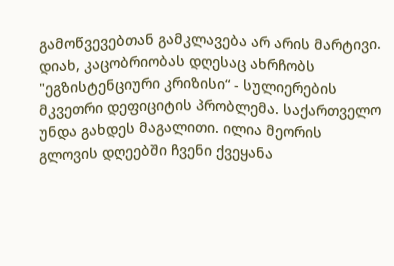გამოწვევებთან გამკლავება არ არის მარტივი. დიახ, კაცობრიობას დღესაც ახრჩობს "ეგზისტენციური კრიზისი“ - სულიერების მკვეთრი დეფიციტის პრობლემა. საქართველო უნდა გახდეს მაგალითი. ილია მეორის გლოვის დღეებში ჩვენი ქვეყანა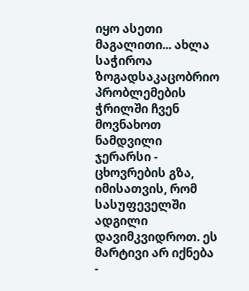იყო ასეთი მაგალითი... ახლა საჭიროა ზოგადსაკაცობრიო პრობლემების ჭრილში ჩვენ მოვნახოთ ნამდვილი ჯერარსი - ცხოვრების გზა, იმისათვის, რომ სასუფეველში ადგილი დავიმკვიდროთ. ეს მარტივი არ იქნება -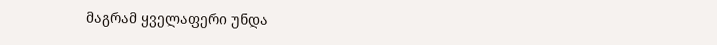მაგრამ ყველაფერი უნდა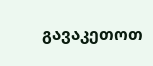გავაკეთოთ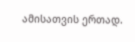ამისათვის ერთად.